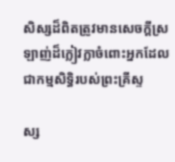សិស្សដ៏ពិតត្រូវមានសេចក្តីស្រឡាញ់ដ៏ក្លៀវក្លាចំពោះអ្នកដែលជាកម្មសិទ្ធិរបស់ព្រះគ្រីស្ទ

ស្ស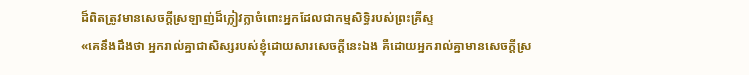ដ៏ពិតត្រូវមានសេចក្តីស្រឡាញ់ដ៏ក្លៀវក្លាចំពោះអ្នកដែលជាកម្មសិទ្ធិរបស់ព្រះគ្រីស្ទ
«គេនឹងដឹងថា អ្នករាល់គ្នាជាសិស្សរបស់ខ្ញុំដោយសារសេចក្តីនេះឯង គឺដោយអ្នករាល់គ្នាមានសេចក្តីស្រ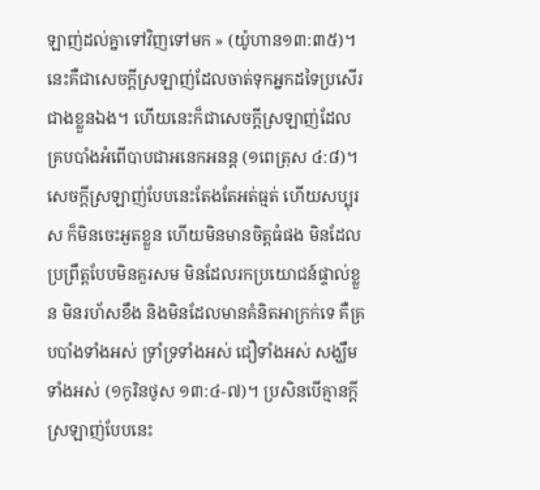ឡាញ់ដល់គ្នាទៅវិញទៅមក » (យ៉ូហាន១៣:៣៥)។ នេះគឺជាសេចក្តីស្រឡាញ់ដែលចាត់ទុកអ្នកដទៃប្រសើរជាងខ្លួនឯង។ ហើយនេះក៏ជាសេចក្តីស្រឡាញ់ដែលគ្របបាំងអំពើបាបជាអនេកអនន្ត (១ពេត្រុស ៤:៨)។ សេចក្តីស្រឡាញ់បែបនេះតែងតែអត់ធ្មត់ ហើយសប្បុរស ក៏មិនចេះអួតខ្លួន ហើយមិនមានចិត្តធំផង មិនដែលប្រព្រឹត្តបែបមិនគួរសម មិនដែលរកប្រយោជន៍ផ្ទាល់ខ្លួន មិនរហ័សខឹង និងមិនដែលមានគំនិតអាក្រក់ទេ គឺគ្របបាំងទាំងអស់ ទ្រាំទ្រទាំងអស់ ជឿទាំងអស់ សង្ឃឹមទាំងអស់ (១កូរិនថូស ១៣:៤-៧)។ ប្រសិនបើគ្មានក្តីស្រឡាញ់បែបនេះ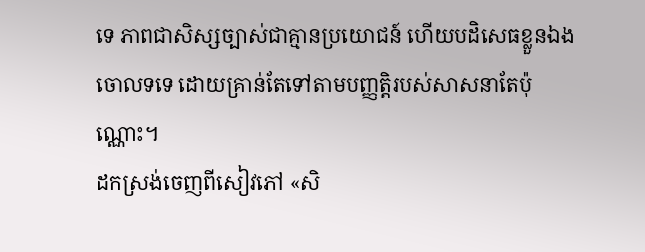ទេ ភាពជាសិស្សច្បាស់ជាគ្មានប្រយោជន៍ ហើយបដិសេធខ្លួនឯងចោលទទេ ដោយគ្រាន់តែទៅតាមបញ្ញត្តិរបស់សាសនាតែប៉ុណ្ណោះ។
ដកស្រង់ចេញពីសៀវភៅ «សិ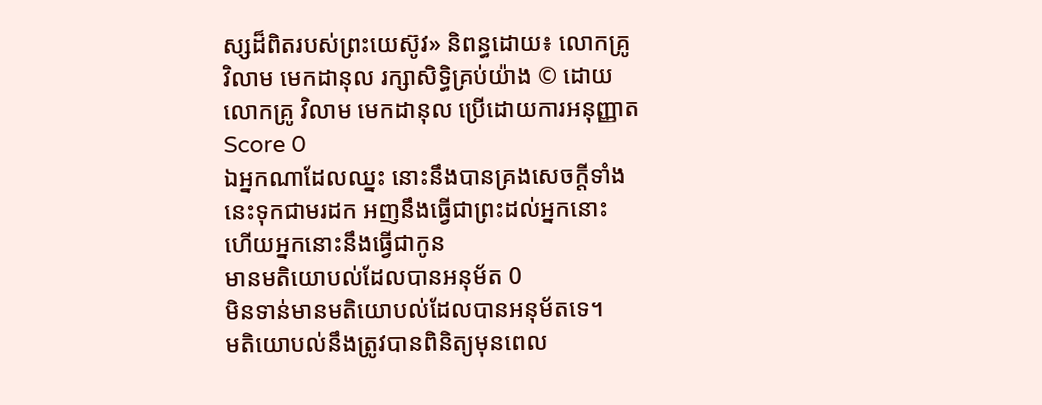ស្សដ៏ពិតរបស់ព្រះយេស៊ូវ» និពន្ធដោយ៖ លោកគ្រូ វិលាម មេកដានុល រក្សាសិទ្ធិគ្រប់យ៉ាង © ដោយលោកគ្រូ វិលាម មេកដានុល ប្រើដោយការអនុញ្ញាត
Score 0
ឯអ្នកណាដែលឈ្នះ នោះនឹងបានគ្រងសេចក្ដីទាំងនេះទុកជាមរដក អញនឹងធ្វើជាព្រះដល់អ្នកនោះ ហើយអ្នកនោះនឹងធ្វើជាកូន
មានមតិយោបល់ដែលបានអនុម័ត 0
មិនទាន់មានមតិយោបល់ដែលបានអនុម័តទេ។
មតិយោបល់នឹងត្រូវបានពិនិត្យមុនពេល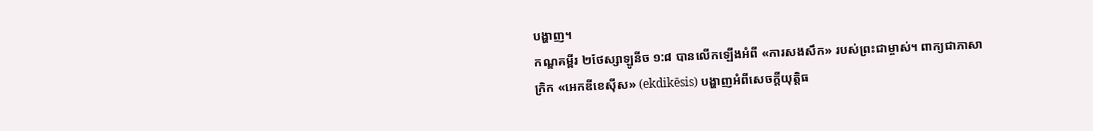បង្ហាញ។
កណ្ឌគម្ពីរ ២ថែស្សាឡូនីច ១:៨ បានលើកឡើងអំពី «ការសងសឹក» របស់ព្រះជាម្ចាស់។ ពាក្យជាភាសាក្រិក «អេកឌីខេស៊ីស» (ekdikēsis) បង្ហាញអំពីសេចក្ដីយុត្តិធ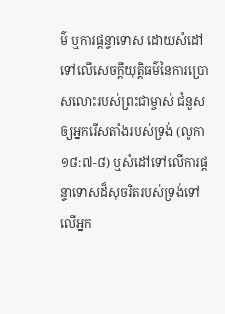ម៌ ឬការផ្ដន្ទាទោស ដោយសំដៅទៅលើសេចក្ដីយុត្តិធម៌នៃការប្រោសលោះរបស់ព្រះជាម្ចាស់ ជំនួសឲ្យអ្នករើសតាំងរបស់ទ្រង់ (លូកា ១៨:៧-៨) ឬសំដៅទៅលើការផ្ដន្ទាទោសដ៏សុចរិតរបស់ទ្រង់ទៅលើអ្នក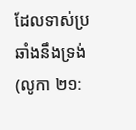ដែលទាស់ប្រឆាំងនឹងទ្រង់ (លូកា ២១: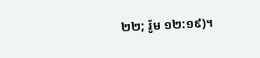២២; រ៉ូម ១២:១៩)។